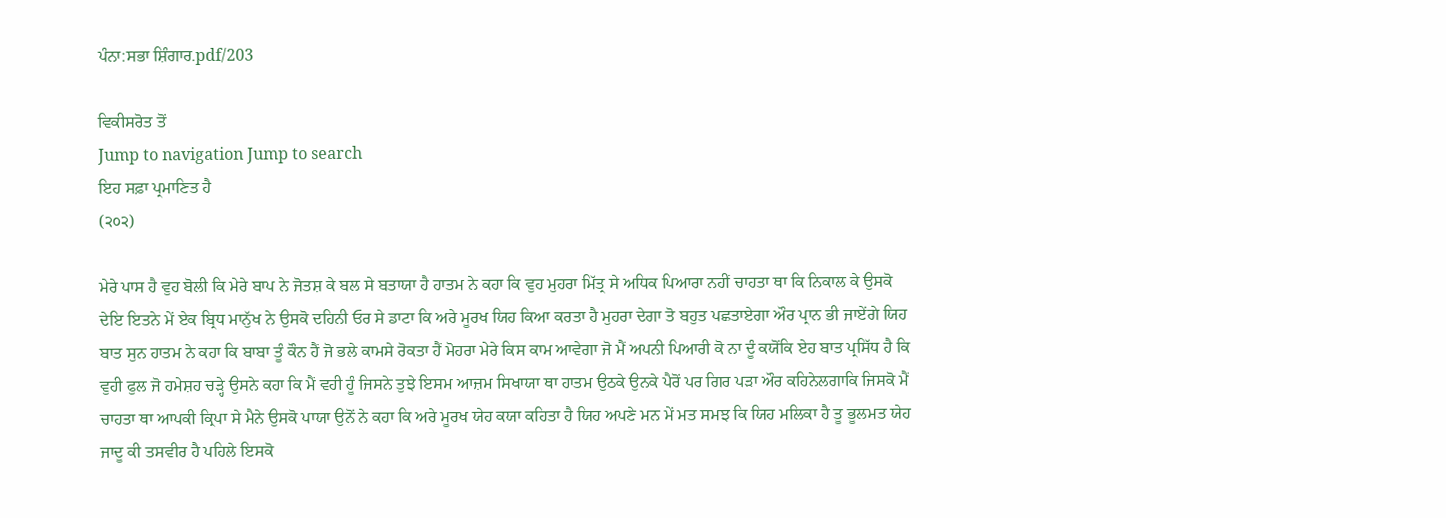ਪੰਨਾ:ਸਭਾ ਸ਼ਿੰਗਾਰ.pdf/203

ਵਿਕੀਸਰੋਤ ਤੋਂ
Jump to navigation Jump to search
ਇਹ ਸਫ਼ਾ ਪ੍ਰਮਾਣਿਤ ਹੈ
(੨੦੨)

ਮੇਰੇ ਪਾਸ ਹੈ ਵੁਹ ਬੋਲੀ ਕਿ ਮੇਰੇ ਬਾਪ ਨੇ ਜੋਤਸ਼ ਕੇ ਬਲ ਸੇ ਬਤਾਯਾ ਹੈ ਹਾਤਮ ਨੇ ਕਹਾ ਕਿ ਵੁਹ ਮੁਹਰਾ ਮਿੱਤ੍ਰ ਸੇ ਅਧਿਕ ਪਿਆਰਾ ਨਹੀਂ ਚਾਹਤਾ ਥਾ ਕਿ ਨਿਕਾਲ ਕੇ ਉਸਕੋ ਦੇਇ ਇਤਨੇ ਮੇਂ ਏਕ ਬ੍ਰਿਧ ਮਾਨੁੱਖ ਨੇ ਉਸਕੋ ਦਹਿਨੀ ਓਰ ਸੇ ਡਾਟਾ ਕਿ ਅਰੇ ਮੂਰਖ ਯਿਹ ਕਿਆ ਕਰਤਾ ਹੈ ਮੁਹਰਾ ਦੇਗਾ ਤੋ ਬਹੁਤ ਪਛਤਾਏਗਾ ਔਰ ਪ੍ਰਾਨ ਭੀ ਜਾਏਂਗੇ ਯਿਹ ਬਾਤ ਸੁਨ ਹਾਤਮ ਨੇ ਕਹਾ ਕਿ ਬਾਬਾ ਤੂੰ ਕੌਨ ਹੈਂ ਜੋ ਭਲੇ ਕਾਮਸੇ ਰੋਕਤਾ ਹੈਂ ਮੋਹਰਾ ਮੇਰੇ ਕਿਸ ਕਾਮ ਆਵੇਗਾ ਜੋ ਮੈਂ ਅਪਨੀ ਪਿਆਰੀ ਕੋ ਨਾ ਦੂੰ ਕਯੋਂਕਿ ਏਹ ਬਾਤ ਪ੍ਰਸਿੱਧ ਹੈ ਕਿ ਵੁਹੀ ਫੁਲ ਜੋ ਹਮੇਸ਼ਹ ਚੜ੍ਹੇ ਉਸਨੇ ਕਹਾ ਕਿ ਮੈਂ ਵਹੀ ਹੂੰ ਜਿਸਨੇ ਤੁਝੇ ਇਸਮ ਆਜ਼ਮ ਸਿਖਾਯਾ ਥਾ ਹਾਤਮ ਉਠਕੇ ਉਨਕੇ ਪੈਰੋਂ ਪਰ ਗਿਰ ਪੜਾ ਔਰ ਕਹਿਨੇਲਗਾਕਿ ਜਿਸਕੋ ਮੈਂ ਚਾਹਤਾ ਥਾ ਆਪਕੀ ਕ੍ਰਿਪਾ ਸੇ ਮੈਨੇ ਉਸਕੋ ਪਾਯਾ ਉਨੋਂ ਨੇ ਕਹਾ ਕਿ ਅਰੇ ਮੂਰਖ ਯੇਹ ਕਯਾ ਕਹਿਤਾ ਹੈ ਯਿਹ ਅਪਣੇ ਮਨ ਮੇਂ ਮਤ ਸਮਝ ਕਿ ਯਿਹ ਮਲਿਕਾ ਹੈ ਤੂ ਭੂਲਮਤ ਯੇਹ ਜਾਦੂ ਕੀ ਤਸਵੀਰ ਹੈ ਪਹਿਲੇ ਇਸਕੋ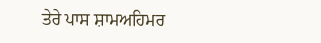ਤੇਰੇ ਪਾਸ ਸ਼ਾਮਅਹਿਮਰ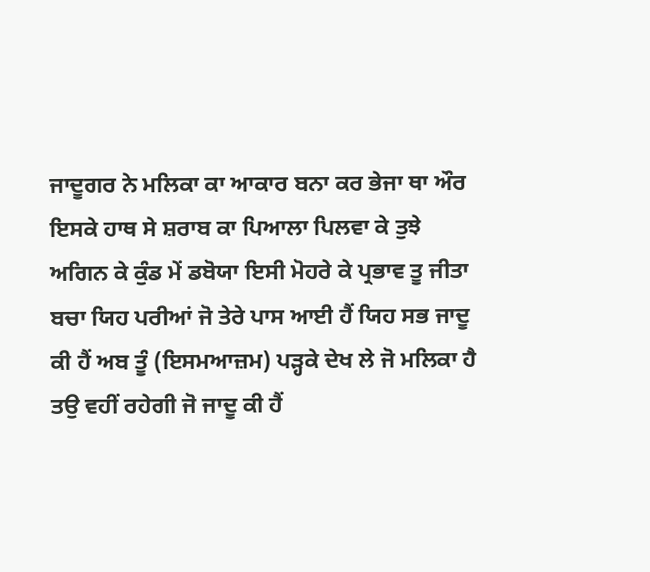ਜਾਦੂਗਰ ਨੇ ਮਲਿਕਾ ਕਾ ਆਕਾਰ ਬਨਾ ਕਰ ਭੇਜਾ ਥਾ ਔਰ ਇਸਕੇ ਹਾਥ ਸੇ ਸ਼ਰਾਬ ਕਾ ਪਿਆਲਾ ਪਿਲਵਾ ਕੇ ਤੁਝੇ ਅਗਿਨ ਕੇ ਕੁੰਡ ਮੇਂ ਡਬੋਯਾ ਇਸੀ ਮੋਹਰੇ ਕੇ ਪ੍ਰਭਾਵ ਤੂ ਜੀਤਾ ਬਚਾ ਯਿਹ ਪਰੀਆਂ ਜੋ ਤੇਰੇ ਪਾਸ ਆਈ ਹੈਂ ਯਿਹ ਸਭ ਜਾਦੂ ਕੀ ਹੈਂ ਅਬ ਤੂੰ (ਇਸਮਆਜ਼ਮ) ਪੜ੍ਹਕੇ ਦੇਖ ਲੇ ਜੋ ਮਲਿਕਾ ਹੈ ਤਉ ਵਹੀਂ ਰਹੇਗੀ ਜੋ ਜਾਦੂ ਕੀ ਹੈਂ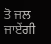ਤੋ ਜਲ ਜਾਏਂਗੀ